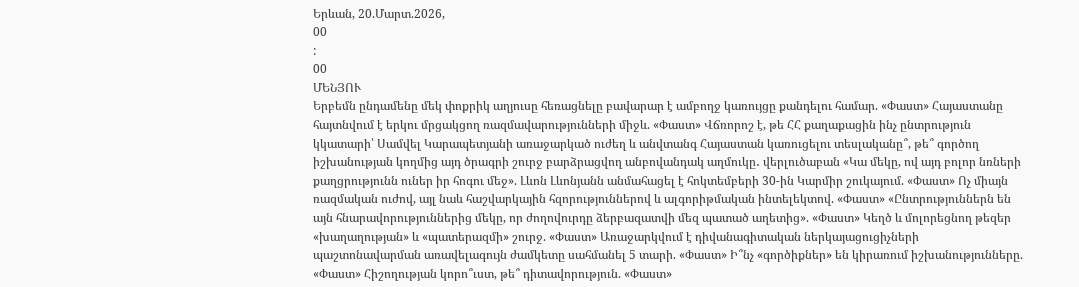Երևան, 20.Մարտ.2026,
00
:
00
ՄԵՆՅՈՒ
Երբեմն ընդամենը մեկ փոքրիկ աղյուսը հեռացնելը բավարար է ամբողջ կառույցը քանդելու համար. «Փաստ» Հայաստանը հայտնվում է երկու մրցակցող ռազմավարությունների միջև. «Փաստ» Վճռորոշ է, թե ՀՀ քաղաքացին ինչ ընտրություն կկատարի՝ Սամվել Կարապետյանի առաջարկած ուժեղ և անվտանգ Հայաստան կառուցելու տեսլականը՞, թե՞ գործող իշխանության կողմից այդ ծրագրի շուրջ բարձրացվող անբովանդակ աղմուկը․ վերլուծաբան «Կա մեկը, ով այդ բոլոր նռների քաղցրությունն ուներ իր հոգու մեջ». Լևոն Լևոնյանն անմահացել է հոկտեմբերի 30-ին Կարմիր շուկայում. «Փաստ» Ոչ միայն ռազմական ուժով, այլ նաև հաշվարկային հզորություններով և ալգորիթմական ինտելեկտով. «Փաստ» «Ընտրություններն են այն հնարավորություններից մեկը, որ ժողովուրդը ձերբազատվի մեզ պատած աղետից». «Փաստ» Կեղծ և մոլորեցնող թեզեր «խաղաղության» և «պատերազմի» շուրջ. «Փաստ» Առաջարկվում է դիվանագիտական ներկայացուցիչների պաշտոնավարման առավելագույն ժամկետը սահմանել 5 տարի. «Փաստ» Ի՞նչ «գործիքներ» են կիրառում իշխանությունները. «Փաստ» Հիշողության կորո՞ւստ, թե՞ դիտավորություն. «Փաստ»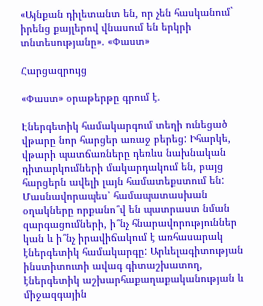«Այնքան դիլետանտ են, որ չեն հասկանում` իրենց քայլերով վնասում են երկրի տնտեսությանը». «Փաստ»

Հարցազրույց

«Փաստ» օրաթերթը գրում է.

Էներգետիկ համակարգում տեղի ունեցած վթարը նոր հարցեր առաջ բերեց: Իհարկե, վթարի պատճառները դեռևս նախնական դիտարկումների մակարդակում են, բայց հարցերն ավելի լայն համատեքստում են: Մասնավորապես՝ համապատասխան օղակները որքանո՞վ են պատրաստ նման զարգացումների, ի՞նչ հնարավորություններ կան և ի՞նչ իրավիճակում է առհասարակ էներգետիկ համակարգը: Արևելագիտության ինստիտուտի ավագ գիտաշխատող, էներգետիկ աշխարհաքաղաքականության և միջազգային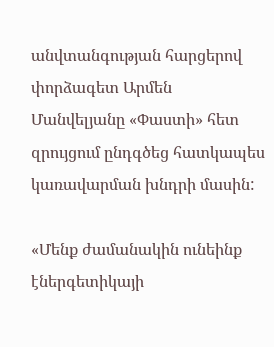անվտանգության հարցերով փորձագետ Արմեն Մանվելյանը «Փաստի» հետ զրույցում ընդգծեց հատկապես կառավարման խնդրի մասին:

«Մենք ժամանակին ունեինք էներգետիկայի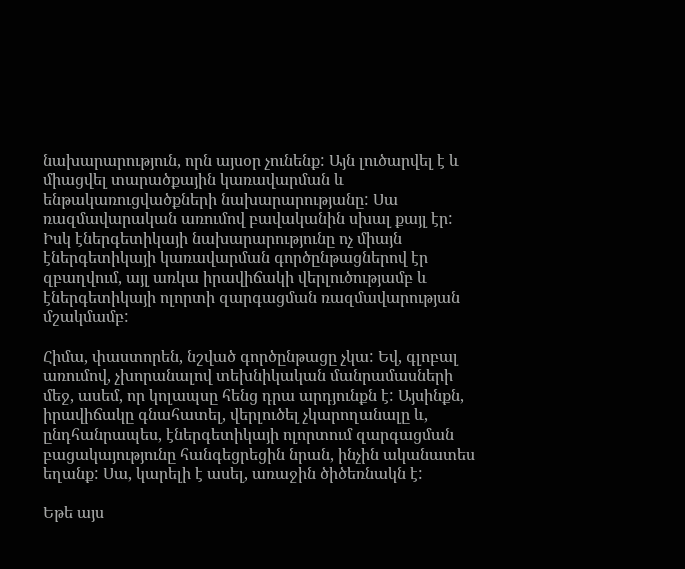նախարարություն, որն այսօր չունենք: Այն լուծարվել է և միացվել տարածքային կառավարման և ենթակառուցվածքների նախարարությանը: Սա ռազմավարական առումով բավականին սխալ քայլ էր: Իսկ էներգետիկայի նախարարությունը ոչ միայն էներգետիկայի կառավարման գործընթացներով էր զբաղվում, այլ առկա իրավիճակի վերլուծությամբ և էներգետիկայի ոլորտի զարգացման ռազմավարության մշակմամբ:

Հիմա, փաստորեն, նշված գործընթացը չկա: Եվ, գլոբալ առումով, չխորանալով տեխնիկական մանրամասների մեջ, ասեմ, որ կոլապսը հենց դրա արդյունքն է: Այսինքն, իրավիճակը գնահատել, վերլուծել չկարողանալը և, ընդհանրապես, էներգետիկայի ոլորտում զարգացման բացակայությունը հանգեցրեցին նրան, ինչին ականատես եղանք: Սա, կարելի է ասել, առաջին ծիծեռնակն է:

Եթե այս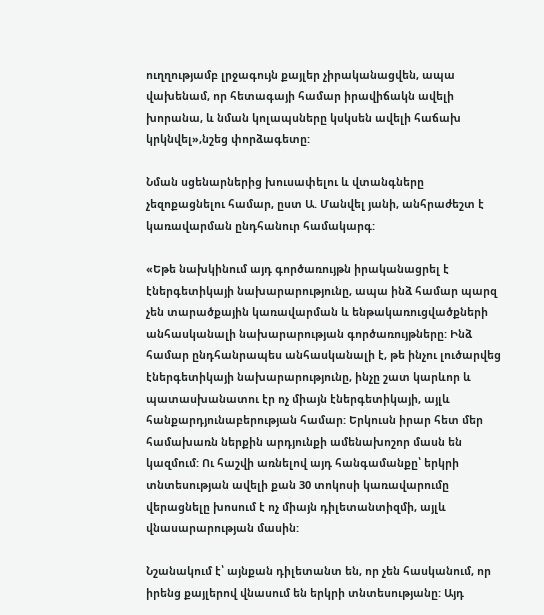ուղղությամբ լրջագույն քայլեր չիրականացվեն, ապա վախենամ, որ հետագայի համար իրավիճակն ավելի խորանա, և նման կոլապսները կսկսեն ավելի հաճախ կրկնվել»,նշեց փորձագետը:

Նման սցենարներից խուսափելու և վտանգները չեզոքացնելու համար, ըստ Ա. Մանվել յանի, անհրաժեշտ է կառավարման ընդհանուր համակարգ:

«Եթե նախկինում այդ գործառույթն իրականացրել է էներգետիկայի նախարարությունը, ապա ինձ համար պարզ չեն տարածքային կառավարման և ենթակառուցվածքների անհասկանալի նախարարության գործառույթները: Ինձ համար ընդհանրապես անհասկանալի է, թե ինչու լուծարվեց էներգետիկայի նախարարությունը, ինչը շատ կարևոր և պատասխանատու էր ոչ միայն էներգետիկայի, այլև հանքարդյունաբերության համար: Երկուսն իրար հետ մեր համախառն ներքին արդյունքի ամենախոշոր մասն են կազմում: Ու հաշվի առնելով այդ հանգամանքը՝ երկրի տնտեսության ավելի քան 30 տոկոսի կառավարումը վերացնելը խոսում է ոչ միայն դիլետանտիզմի, այլև վնասարարության մասին:

Նշանակում է՝ այնքան դիլետանտ են, որ չեն հասկանում, որ իրենց քայլերով վնասում են երկրի տնտեսությանը: Այդ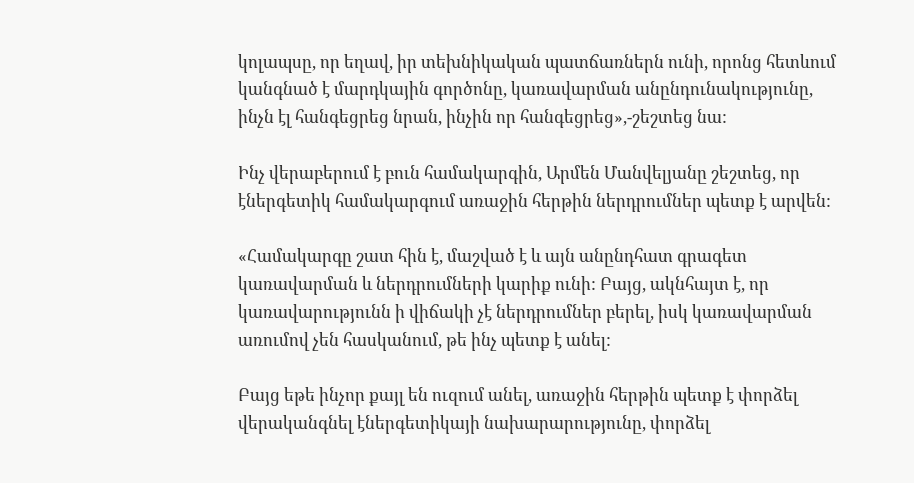կոլապսը, որ եղավ, իր տեխնիկական պատճառներն ունի, որոնց հետևում կանգնած է մարդկային գործոնը, կառավարման անընդունակությունը, ինչն էլ հանգեցրեց նրան, ինչին որ հանգեցրեց»,-շեշտեց նա:

Ինչ վերաբերում է բուն համակարգին, Արմեն Մանվելյանը շեշտեց, որ էներգետիկ համակարգում առաջին հերթին ներդրումներ պետք է արվեն:

«Համակարգը շատ հին է, մաշված է և այն անընդհատ գրագետ կառավարման և ներդրումների կարիք ունի: Բայց, ակնհայտ է, որ կառավարությունն ի վիճակի չէ ներդրումներ բերել, իսկ կառավարման առումով չեն հասկանում, թե ինչ պետք է անել:

Բայց եթե ինչոր քայլ են ուզում անել, առաջին հերթին պետք է փորձել վերականգնել էներգետիկայի նախարարությունը, փորձել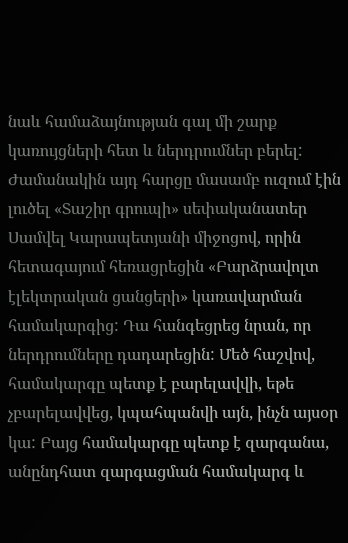նաև համաձայնության գալ մի շարք կառույցների հետ և ներդրումներ բերել: Ժամանակին այդ հարցը մասամբ ուզում էին լուծել «Տաշիր գրուպի» սեփականատեր Սամվել Կարապետյանի միջոցով, որին հետագայում հեռացրեցին «Բարձրավոլտ էլեկտրական ցանցերի» կառավարման համակարգից: Դա հանգեցրեց նրան, որ ներդրումները դադարեցին: Մեծ հաշվով, համակարգը պետք է բարելավվի, եթե չբարելավվեց, կպահպանվի այն, ինչն այսօր կա: Բայց համակարգը պետք է զարգանա, անընդհատ զարգացման համակարգ և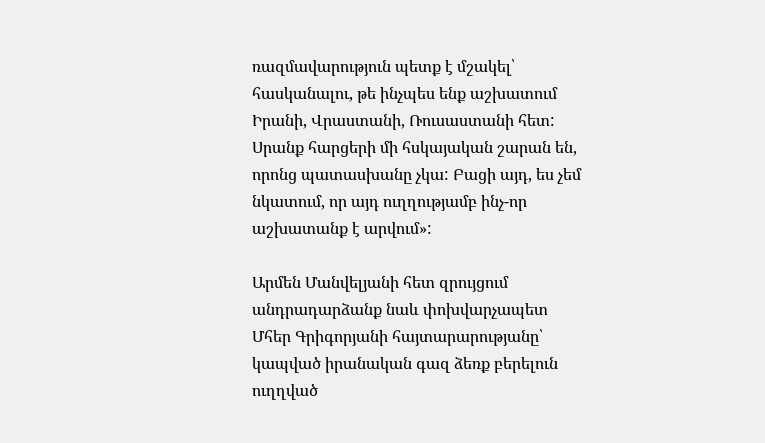ռազմավարություն պետք է մշակել՝ հասկանալու, թե ինչպես ենք աշխատում Իրանի, Վրաստանի, Ռուսաստանի հետ: Սրանք հարցերի մի հսկայական շարան են, որոնց պատասխանը չկա: Բացի այդ, ես չեմ նկատում, որ այդ ուղղությամբ ինչ-որ աշխատանք է արվում»:

Արմեն Մանվելյանի հետ զրույցում անդրադարձանք նաև փոխվարչապետ Մհեր Գրիգորյանի հայտարարությանը՝ կապված իրանական գազ ձեռք բերելուն ուղղված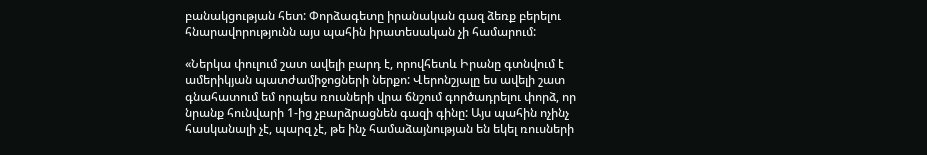բանակցության հետ: Փորձագետը իրանական գազ ձեռք բերելու հնարավորությունն այս պահին իրատեսական չի համարում:

«Ներկա փուլում շատ ավելի բարդ է, որովհետև Իրանը գտնվում է ամերիկյան պատժամիջոցների ներքո: Վերոնշյալը ես ավելի շատ գնահատում եմ որպես ռուսների վրա ճնշում գործադրելու փորձ, որ նրանք հունվարի 1-ից չբարձրացնեն գազի գինը: Այս պահին ոչինչ հասկանալի չէ, պարզ չէ, թե ինչ համաձայնության են եկել ռուսների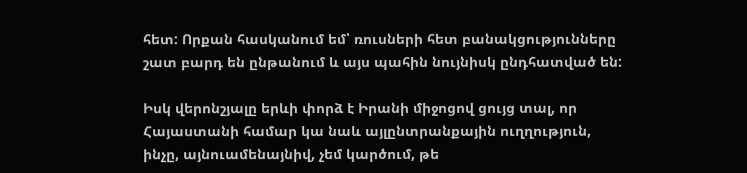հետ: Որքան հասկանում եմ՝ ռուսների հետ բանակցությունները շատ բարդ են ընթանում և այս պահին նույնիսկ ընդհատված են:

Իսկ վերոնշյալը երևի փորձ է Իրանի միջոցով ցույց տալ, որ Հայաստանի համար կա նաև այլընտրանքային ուղղություն, ինչը, այնուամենայնիվ, չեմ կարծում, թե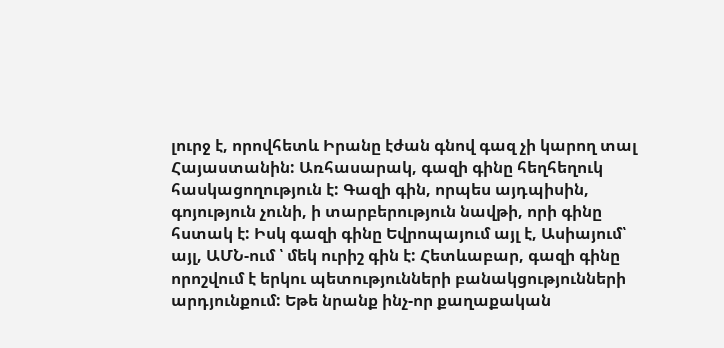լուրջ է, որովհետև Իրանը էժան գնով գազ չի կարող տալ Հայաստանին: Առհասարակ, գազի գինը հեղհեղուկ հասկացողություն է: Գազի գին, որպես այդպիսին, գոյություն չունի, ի տարբերություն նավթի, որի գինը հստակ է: Իսկ գազի գինը Եվրոպայում այլ է, Ասիայում՝ այլ, ԱՄՆ-ում ՝ մեկ ուրիշ գին է: Հետևաբար, գազի գինը որոշվում է երկու պետությունների բանակցությունների արդյունքում: Եթե նրանք ինչ-որ քաղաքական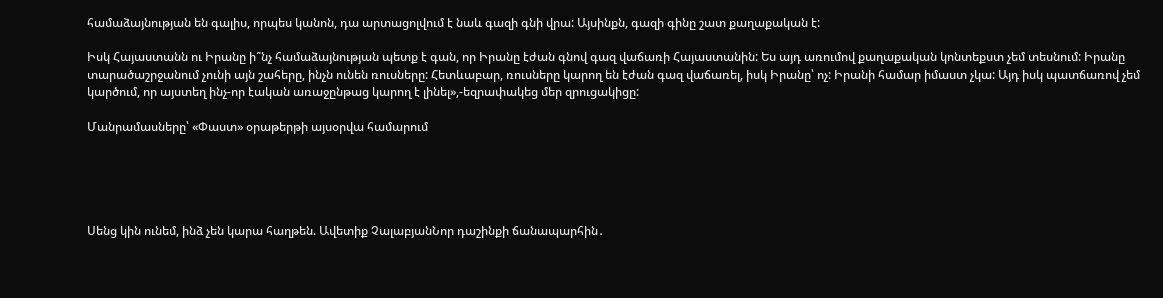համաձայնության են գալիս, որպես կանոն, դա արտացոլվում է նաև գազի գնի վրա: Այսինքն, գազի գինը շատ քաղաքական է:

Իսկ Հայաստանն ու Իրանը ի՞նչ համաձայնության պետք է գան, որ Իրանը էժան գնով գազ վաճառի Հայաստանին: Ես այդ առումով քաղաքական կոնտեքստ չեմ տեսնում: Իրանը տարածաշրջանում չունի այն շահերը, ինչն ունեն ռուսները: Հետևաբար, ռուսները կարող են էժան գազ վաճառել, իսկ Իրանը՝ ոչ: Իրանի համար իմաստ չկա: Այդ իսկ պատճառով չեմ կարծում, որ այստեղ ինչ-որ էական առաջընթաց կարող է լինել»,-եզրափակեց մեր զրուցակիցը:

Մանրամասները՝ «Փաստ» օրաթերթի այսօրվա համարում





Սենց կին ունեմ, ինձ չեն կարա հաղթեն. Ավետիք ՉալաբյանՆոր դաշինքի ճանապարհին․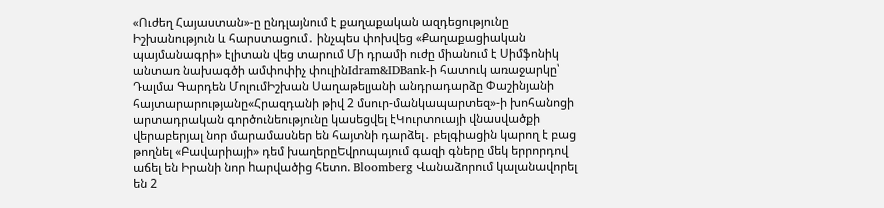«Ուժեղ Հայաստան»-ը ընդլայնում է քաղաքական ազդեցությունը Իշխանություն և հարստացում․ ինչպես փոխվեց «Քաղաքացիական պայմանագրի» էլիտան վեց տարում Մի դրամի ուժը միանում է Սիմֆոնիկ անտառ նախագծի ամփոփիչ փուլինIdram&IDBank-ի հատուկ առաջարկը՝ Դալմա Գարդեն ՄոլումԻշխան Սաղաթելյանի անդրադարձը Փաշինյանի հայտարարությանը«Հրազդանի թիվ 2 մսուր-մանկապարտեզ»-ի խոհանոցի արտադրական գործունեությունը կասեցվել էԿուրտուայի վնասվածքի վերաբերյալ նոր մարամասներ են հայտնի դարձել․ բելգիացին կարող է բաց թողնել «Բավարիայի» դեմ խաղերըԵվրոպայում գազի գները մեկ երրորդով աճել են Իրանի նոր hարվածից հետո. Bloomberg Վանաձորում կալանավորել են 2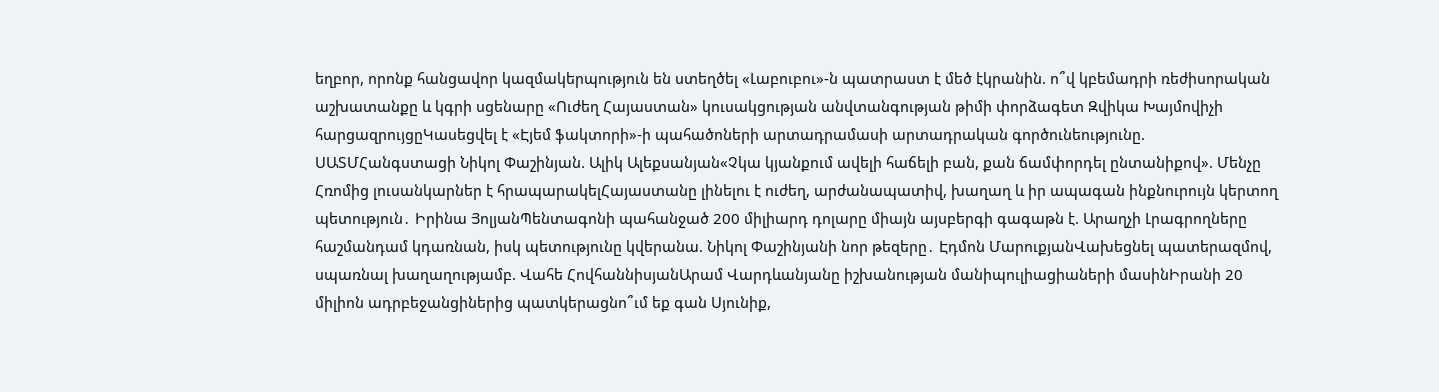եղբոր, որոնք հանցավոր կազմակերպություն են ստեղծել «Լաբուբու»-ն պատրաստ է մեծ էկրանին. ո՞վ կբեմադրի ռեժիսորական աշխատանքը և կգրի սցենարը «Ուժեղ Հայաստան» կուսակցության անվտանգության թիմի փորձագետ Զվիկա Խայմովիչի հարցազրույցըԿասեցվել է «Էյեմ ֆակտորի»-ի պահածոների արտադրամասի արտադրական գործունեությունը. ՍԱՏՄՀանգստացի Նիկոլ Փաշինյան. Ալիկ Ալեքսանյան«Չկա կյանքում ավելի հաճելի բան, քան ճամփորդել ընտանիքով». Մենչը Հռոմից լուսանկարներ է հրապարակելՀայաստանը լինելու է ուժեղ, արժանապատիվ, խաղաղ և իր ապագան ինքնուրույն կերտող պետություն․ Իրինա ՅոլյանՊենտագոնի պահանջած 200 միլիարդ դոլարը միայն այսբերգի գագաթն է. Արաղչի Լրագրողները հաշմանդամ կդառնան, իսկ պետությունը կվերանա. Նիկոլ Փաշինյանի նոր թեզերը․ Էդմոն ՄարուքյանՎախեցնել պատերազմով, սպառնալ խաղաղությամբ. Վահե ՀովհաննիսյանԱրամ Վարդևանյանը իշխանության մանիպուլիացիաների մասինԻրանի 20 միլիոն ադրբեջանցիներից պատկերացնո՞ւմ եք գան Սյունիք,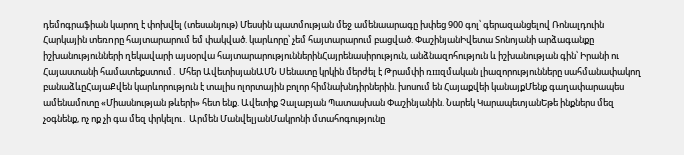դեմոգրաֆիան կարող է փոխվել (տեսանյութ) Մեսսին պատմության մեջ ամենաարագը խփեց 900 գոլ՝ գերազանցելով Ռոնալդուին Հարկային տեռnրը հայտարարում եմ փակված. կարևորը՝ չեմ հայտարարում բացված. ՓաշինյանԻվետա Տոնոյանի արձագանքը իշխանությունների ղեկավարի այսօրվա հայտարարություններինՀայրենասիրություն, անձնազոհություն և իշխանության գին՝ Իրանի ու Հայաստանի համատեքստում․ Մհեր ԱվետիսյանԱՄՆ Սենատը կրկին մերժել է Թրամփի ռшզմական լիազորությունները սահմանափակող բանաձևըՀայաՔվեն կարևորություն է տալիս ոլորտային բոլոր հիմնախնդիրներին. խոսում են Հայաքվեի կանայքՄենք գաղափարապես ամենամոտը «Միասնության թևերի» հետ ենք. Ավետիք Չալաբյան Պատասխան Փաշինյանին. Նարեկ ԿարապետյանԵթե ինքներս մեզ չօգնենք, ոչ ոք չի գա մեզ փրկելու․ Արմեն ՄանվելյանՄակրոնի մտահոգությունը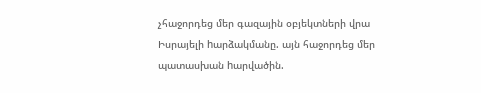չհաջորդեց մեր գազային օբյեկտների վրա Իսրայելի hարձակմանը. այն հաջորդեց մեր պատասխան hարվածին.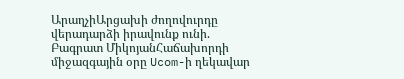ԱրաղչիԱրցախի ժողովուրդը վերադարձի իրավունք ունի. Բագրատ ՄիկոյանՀաճախորդի միջազգային օրը Ucom-ի ղեկավար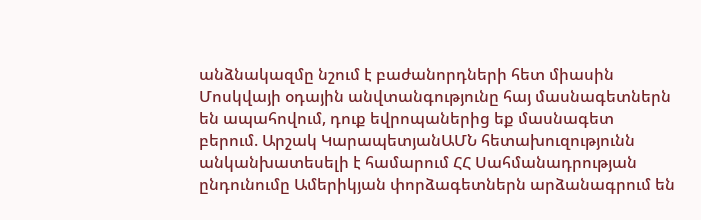անձնակազմը նշում է բաժանորդների հետ միասին Մոսկվայի օդային անվտանգությունը հայ մասնագետներն են ապահովում, դուք եվրոպաներից եք մասնագետ բերում. Արշակ ԿարապետյանԱՄՆ հետախուզությունն անկանխատեսելի է համարում ՀՀ Սահմանադրության ընդունումը Ամերիկյան փորձագետներն արձանագրում են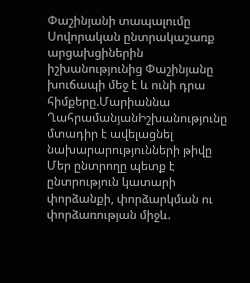Փաշինյանի տապալումը Սովորական ընտրակաշառք արցախցիներին իշխանությունից Փաշինյանը խուճապի մեջ է և ունի դրա հիմքերը.Մարիաննա ՂահրամանյանԻշխանությունը մտադիր է ավելացնել նախարարությունների թիվը Մեր ընտրողը պետք է ընտրություն կատարի փորձանքի, փորձարկման ու փորձառության միջև.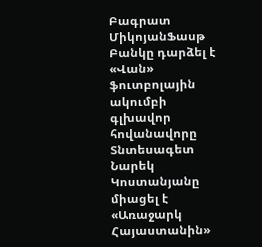Բագրատ ՄիկոյանՖասթ Բանկը դարձել է «Վան» ֆուտբոլային ակումբի գլխավոր հովանավորը Տնտեսագետ Նարեկ Կոստանյանը միացել է «Առաջարկ Հայաստանին»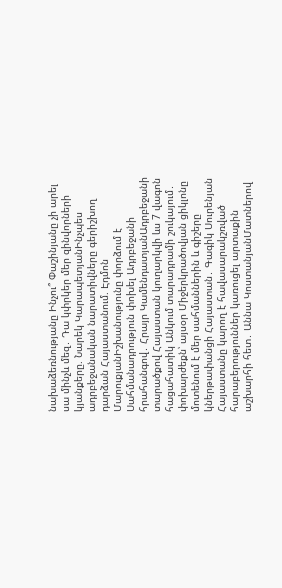նախաձեռնությանը Ինչու՞ Փաշինյանը չի արել սա մինչև մեզ․ Դա կփրկեր մեր զինվորների կյանքերը. Նարեկ ԿարապետյանԻնչպես ադրբեջանական նարատիվները գերիշխող դարձան Հայաստանում. Էդմոն ՄարուքյանԻշխանությունը փորձում է Սահմանադրություն փոխել Ադրբեջանի հրահանգով․ Հրայր ԿամենդատյանԱդրբեջանի տարածքով Հայաստան կուղարկվի ևս 7 վագոն հացահատիկ Անկում տարադրամի շուկայում․ փոխարժեքն՝ այսօր Միջերկրածովյան ցիկլոնը մոտենում է մեր սահմաններին և գիշերը կներթափանցի Հայաստան․ Գագիկ Սուրենյան Հայաստանը կարող է հավասարակշռված հարաբերություններ կառուցել արտաքին աշխարհի հետ․ Աննա ԿոստանյանՄատներով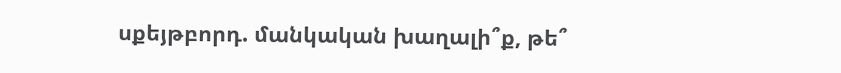սքեյթբորդ. մանկական խաղալի՞ք, թե՞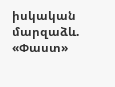իսկական մարզաձև. «Փաստ»